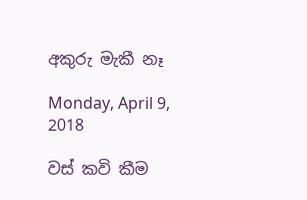අකුරු මැකී නෑ

Monday, April 9, 2018

වස් කවි කීම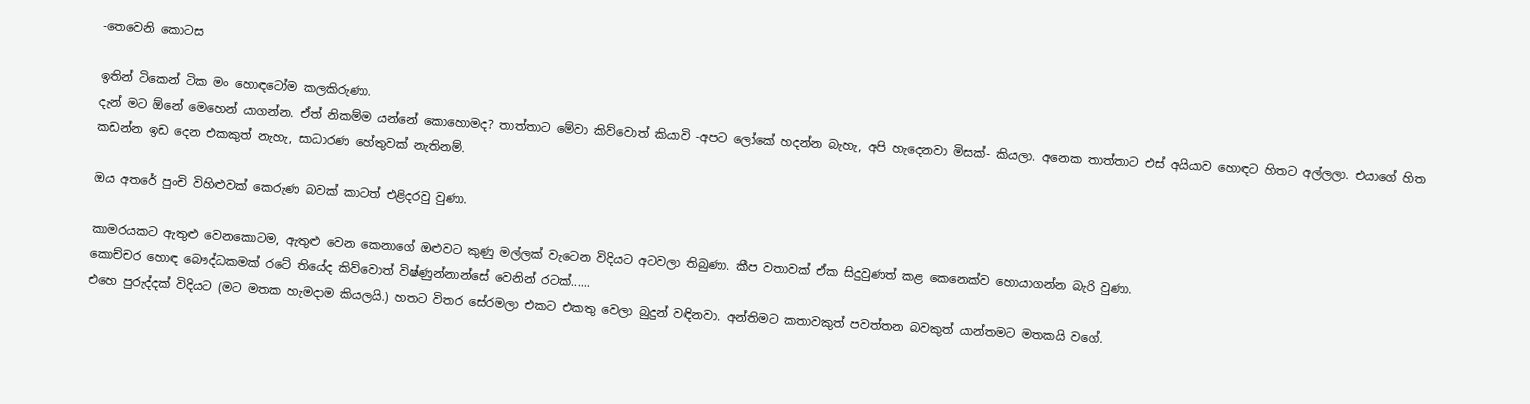-තෙවෙනි කොටස

ඉතින් ටිකෙන් ටික මං හොඳටෝම කලකිරුණා.
දැන් මට ඕනේ මෙහෙන් යාගන්න. ඒත් නිකම්ම යන්නේ කොහොමද? තාත්තාට මේවා කිව්වොත් කියාවි -අපට ලෝකේ හදන්න බැහැ, අපි හැදෙනවා මිසක්- කියලා. අනෙක තාත්තාට එස් අයියාව හොඳට හිතට අල්ලලා. එයාගේ හිත කඩන්න ඉඩ දෙන එකකුත් නැහැ, සාධාරණ හේතුවක් නැතිනම්.

ඔය අතරේ පුංචි විහිළුවක් කෙරුණ බවක් කාටත් එළිදරවු වුණා.

කාමරයකට ඇතුළු වෙනකොටම, ඇතුළු වෙන කෙනාගේ ඔළුවට කුණු මල්ලක් වැටෙන විදියට අටවලා තිබුණා. කීප වතාවක් ඒක සිදුවුණත් කළ කෙනෙක්ව හොයාගන්න බැරි වුණා.
කොච්චර හොඳ බෞද්ධකමක් රටේ තියේද කිව්වොත් විෂ්ණුන්නාන්සේ වෙනින් රටක්......
එහෙ පුරුද්දක් විදියට (මට මතක හැමදාම කියලයි.) හතට විතර සේරමලා එකට එකතු වෙලා බුදුන් වඳිනවා. අන්තිමට කතාවකුත් පවත්තන බවකුත් යාන්තමට මතකයි වගේ.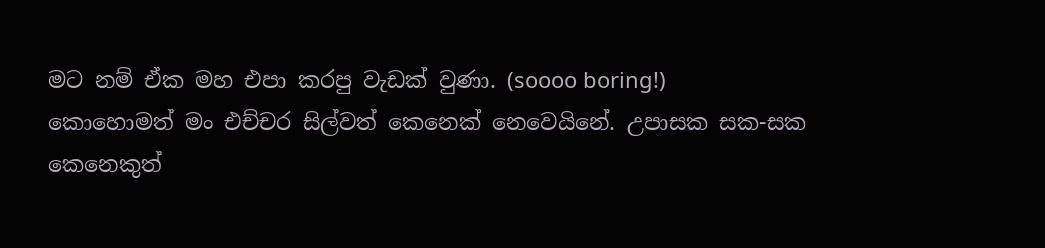මට නම් ඒක මහ එපා කරපු වැඩක් වුණා. (soooo boring!)
කොහොමත් මං එච්චර සිල්වත් කෙනෙක් නෙවෙයිනේ. උපාසක සක-සක කෙනෙකුත්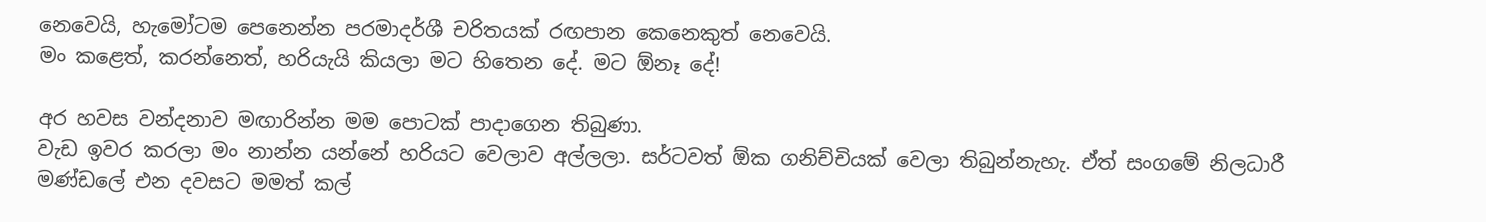නෙවෙයි, හැමෝටම පෙනෙන්න පරමාදර්ශී චරිතයක් රඟපාන කෙනෙකුත් නෙවෙයි.
මං කළෙත්, කරන්නෙත්, හරියැයි කියලා මට හිතෙන දේ. මට ඕනෑ දේ!

අර හවස වන්දනාව මඟාරින්න මම පොටක් පාදාගෙන තිබුණා.
වැඩ ඉවර කරලා මං නාන්න යන්නේ හරියට වෙලාව අල්ලලා. සර්ටවත් ඕක ගනිච්චියක් වෙලා තිබුන්නැහැ. ඒත් සංගමේ නිලධාරී මණ්ඩලේ එන දවසට මමත් කල්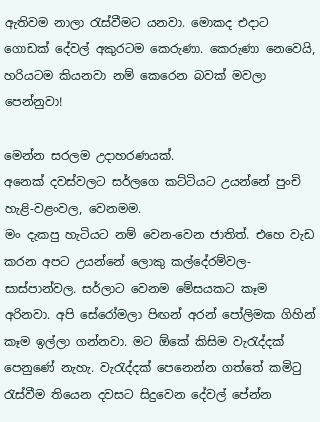ඇතිවම නාලා රැස්වීමට යනවා. මොකද එදාට ගොඩක් දේවල් අකුරටම කෙරුණා. කෙරුණා නෙවෙයි, හරියටම කියනවා නම් කෙරෙන බවක් මවලා පෙන්නුවා!

මෙන්න සරලම උදාහරණයක්.
අනෙක් දවස්වලට සර්ලගෙ කට්ටියට උයන්නේ පුංචි හැළි-වළංවල, වෙනමම.
මං දැකපු හැටියට නම් වෙන-වෙන ජාතිත්. එහෙ වැඩ කරන අපට උයන්නේ ලොකු කල්දේරම්වල- සාස්පාන්වල. සර්ලාට වෙනම මේසයකට කෑම අරිනවා. අපි සේරෝමලා පිඟන් අරන් පෝලිමක ගිහින් කෑම ඉල්ලා ගන්නවා. මට ඕකේ කිසිම වැරැද්දක් පෙනුණේ නැහැ. වැරැද්දක් පෙනෙන්න ගත්තේ කමිටු රැස්වීම තියෙන දවසට සිදුවෙන දේවල් පේන්න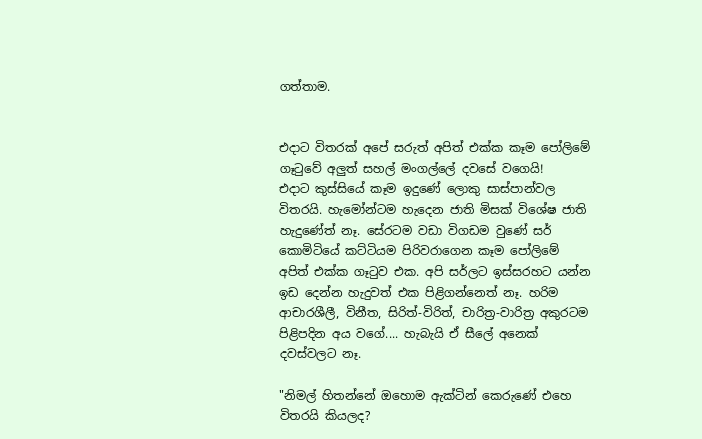ගත්තාම.


එදාට විතරක් අපේ සරුත් අපිත් එක්ක කෑම පෝලිමේ ගෑටුවේ අලුත් සහල් මංගල්ලේ දවසේ වගෙයි!
එදාට කුස්සියේ කෑම ඉදුණේ ලොකු සාස්පාන්වල විතරයි. හැමෝන්ටම හැදෙන ජාති මිසක් විශේෂ ජාති හැදුණේත් නෑ. සේරටම වඩා විගඩම වුණේ සර් කොමිටියේ කට්ටියම පිරිවරාගෙන කෑම පෝලිමේ අපිත් එක්ක ගෑටුව එක. අපි සර්ලට ඉස්සරහට යන්න ඉඩ දෙන්න හැදුවත් එක පිළිගන්නෙත් නෑ. හරිම ආචාරශීලී, විනීත, සිරිත්-විරිත්, චාරිත්‍ර-වාරිත්‍ර අකුරටම පිළිපදින අය වගේ.... හැබැයි ඒ සීලේ අනෙක් දවස්වලට නෑ.

"නිමල් හිතන්නේ ඔහොම ඇක්ටින් කෙරුණේ එහෙ විතරයි කියලද?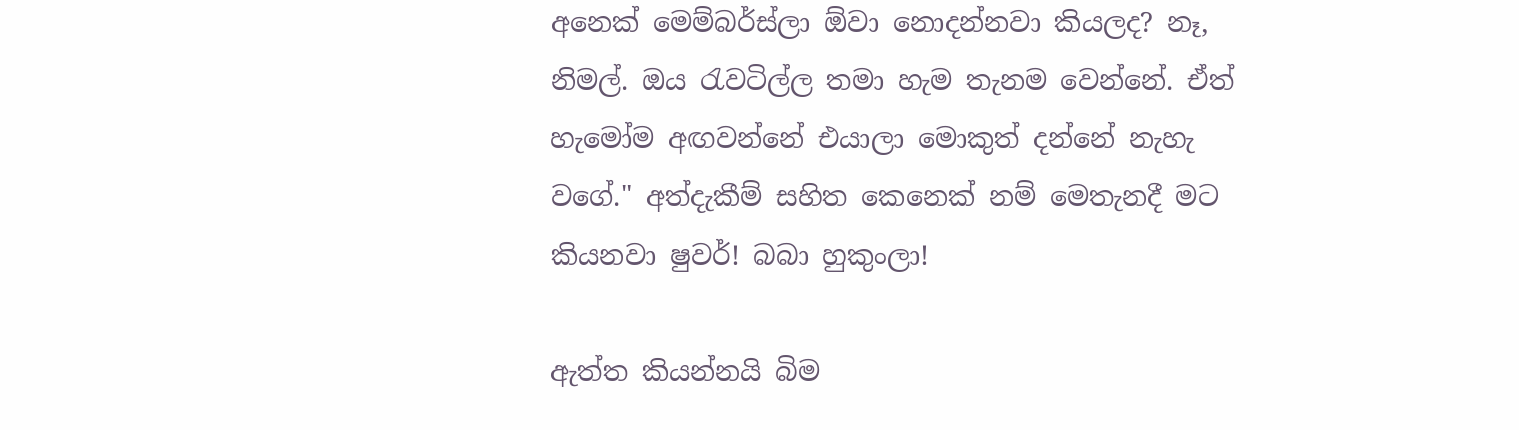අනෙක් මෙම්බර්ස්ලා ඕවා නොදන්නවා කියලද? නෑ, නිමල්. ඔය රැවටිල්ල තමා හැම තැනම වෙන්නේ. ඒත් හැමෝම අඟවන්නේ එයාලා මොකුත් දන්නේ නැහැ වගේ." අත්දැකීම් සහිත කෙනෙක් නම් මෙතැනදී මට කියනවා ෂුවර්! බබා හුකුංලා!

ඇත්ත කියන්නයි බිම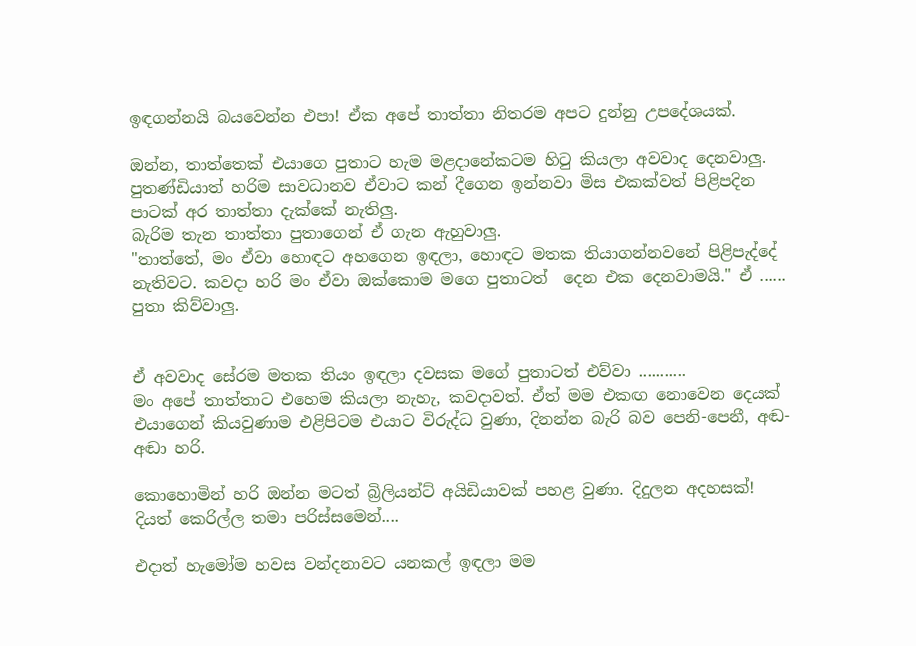ඉඳගන්නයි බයවෙන්න එපා! ඒක අපේ තාත්තා නිතරම අපට දුන්නු උපදේශයක්.

ඔන්න, තාත්තෙක් එයාගෙ පුතාට හැම මළදානේකටම හිටු කියලා අවවාද දෙනවාලු. පුතණ්ඩියාත් හරිම සාවධානව ඒවාට කන් දීගෙන ඉන්නවා මිස එකක්වත් පිළිපදින පාටක් අර තාත්තා දැක්කේ නැතිලු.
බැරිම තැන තාත්තා පුතාගෙන් ඒ ගැන ඇහුවාලු.
"තාත්තේ, මං ඒවා හොඳට අහගෙන ඉඳලා, හොඳට මතක තියාගන්නවනේ පිළිපැද්දේ නැතිවට. කවදා හරි මං ඒවා ඔක්කොම මගෙ පුතාටත්  දෙන එක දෙනවාමයි." ඒ ...... පුතා කිව්වාලු.


ඒ අවවාද සේරම මතක තියං ඉඳලා දවසක මගේ පුතාටත් එව්වා ...........
මං අපේ තාත්තාට එහෙම කියලා නැහැ, කවදාවත්. ඒත් මම එකඟ නොවෙන දෙයක් එයාගෙන් කියවුණාම එළිපිටම එයාට විරුද්ධ වුණා, දිනන්න බැරි බව පෙනි-පෙනී, අඬ-අඬා හරි.

කොහොමින් හරි ඔන්න මටත් බ්‍රිලියන්ට් අයිඩියාවක් පහළ වුණා. දිදුලන අදහසක්! දියත් කෙරිල්ල තමා පරිස්සමෙන්....

එදාත් හැමෝම හවස වන්දනාවට යනකල් ඉඳලා මම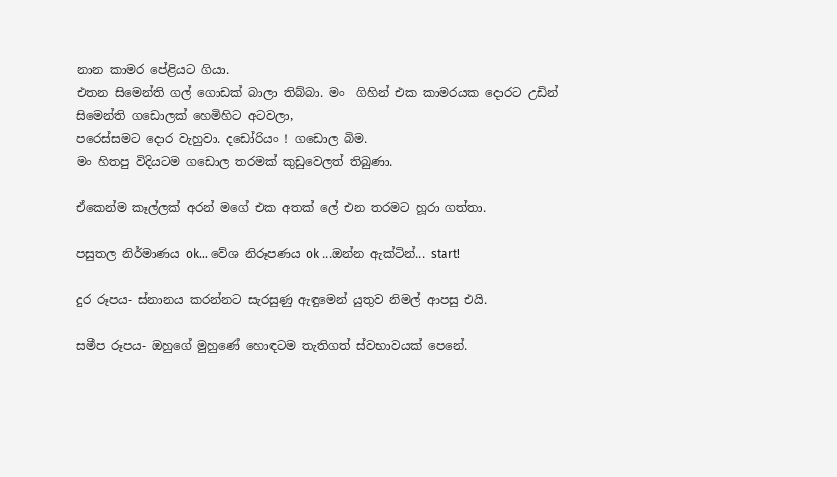නාන කාමර පේළියට ගියා.
එතන සිමෙන්ති ගල් ගොඩක් බාලා තිබ්බා. මං  ගිහින් එක කාමරයක දොරට උඩින් සිමෙන්ති ගඩොලක් හෙමිහිට අටවලා,
පරෙස්සමට දොර වැහුවා. දඩෝරියං ! ගඩොල බිම.
මං හිතපු විදියටම ගඩොල තරමක් කුඩුවෙලත් තිබුණා.

ඒකෙන්ම කෑල්ලක් අරන් මගේ එක අතක් ලේ එන තරමට හූරා ගත්තා.

පසුතල නිර්මාණය ok... වේශ නිරූපණය ok ...ඔන්න ඇක්ටින්... start!

දුර රූපය- ස්නානය කරන්නට සැරසුණු ඇඳුමෙන් යුතුව නිමල් ආපසු එයි.

සමීප රූපය- ඔහුගේ මුහුණේ හොඳටම තැතිගත් ස්වභාවයක් පෙනේ.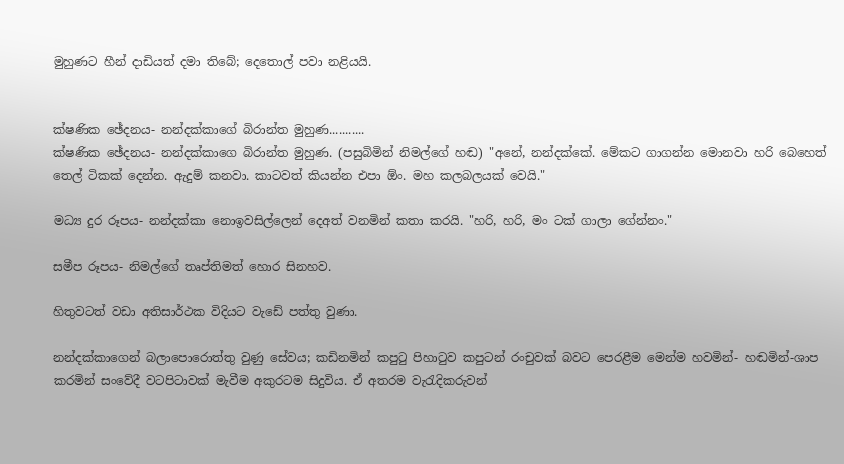මුහුණට හීන් දාඩියත් දමා තිබේ; දෙතොල් පවා නළියයි.


ක්ෂණික ඡේදනය- නන්දක්කාගේ බිරාන්ත මුහුණ...........
ක්ෂණික ඡේදනය- නන්දක්කාගෙ බිරාන්ත මුහුණ. (පසුබිමින් නිමල්ගේ හඬ) "අනේ, නන්දක්කේ. මේකට ගාගන්න මොනවා හරි බෙහෙත් තෙල් ටිකක් දෙන්න. ඇදුම් කනවා. කාටවත් කියන්න එපා ඕං. මහ කලබලයක් වෙයි."

මධ්‍ය දුර රූපය- නන්දක්කා නොඉවසිල්ලෙන් දෙඅත් වනමින් කතා කරයි. "හරි, හරි, මං ටක් ගාලා ගේන්නං."

සමීප රූපය- නිමල්ගේ තෘප්තිමත් හොර සිනහව.

හිතුවටත් වඩා අතිසාර්ථක විදියට වැඩේ පත්තු වුණා.

නන්දක්කාගෙන් බලාපොරොත්තු වුණු සේවය; කඩිනමින් කපුටු පිහාටුව කපුටන් රංචුවක් බවට පෙරළීම මෙන්ම හවමින්- හඬමින්-ශාප කරමින් සංවේදී වටපිටාවක් මැවීම අකුරටම සිදුවිය. ඒ අතරම වැරැදිකරුවන්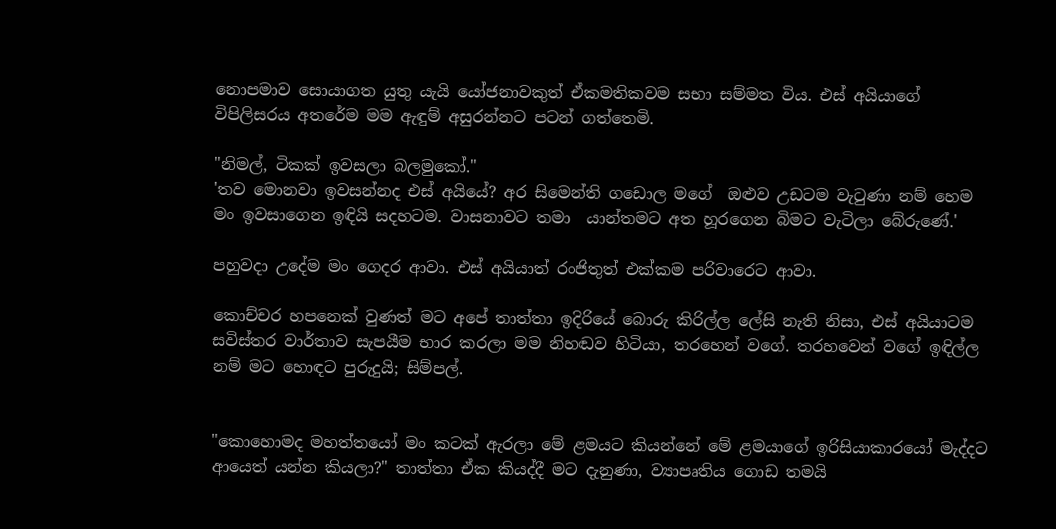නොපමාව සොයාගත යුතු යැයි යෝජනාවකුත් ඒකමතිකවම සභා සම්මත විය. එස් අයියාගේ විපිලිසරය අතරේම මම ඇඳුම් අසුරන්නට පටන් ගත්තෙමි.

"නිමල්, ටිකක් ඉවසලා බලමුකෝ."
'තව මොනවා ඉවසන්නද එස් අයියේ? අර සිමෙන්ති ගඩොල මගේ  ඔළුව උඩටම වැටුණා නම් හෙම මං ඉවසාගෙන ඉඳියි සදහටම. වාසනාවට තමා  යාන්තමට අත හූරගෙන බිමට වැටිලා බේරුණේ.'

පහුවදා උදේම මං ගෙදර ආවා. එස් අයියාත් රංජිතුත් එක්කම පරිවාරෙට ආවා.

කොච්චර හපනෙක් වුණත් මට අපේ තාත්තා ඉදිරියේ බොරු කිරිල්ල ලේසි නැති නිසා, එස් අයියාටම සවිස්තර වාර්තාව සැපයීම භාර කරලා මම නිහඬව හිටියා, තරහෙන් වගේ. තරහවෙන් වගේ ඉඳිල්ල නම් මට හොඳට පුරුදුයි; සිම්පල්.


"කොහොමද මහත්තයෝ මං කටක් ඇරලා මේ ළමයට කියන්නේ මේ ළමයාගේ ඉරිසියාකාරයෝ මැද්දට ආයෙත් යන්න කියලා?" තාත්තා ඒක කියද්දී මට දැනුණා, ව්‍යාපෘතිය ගොඩ තමයි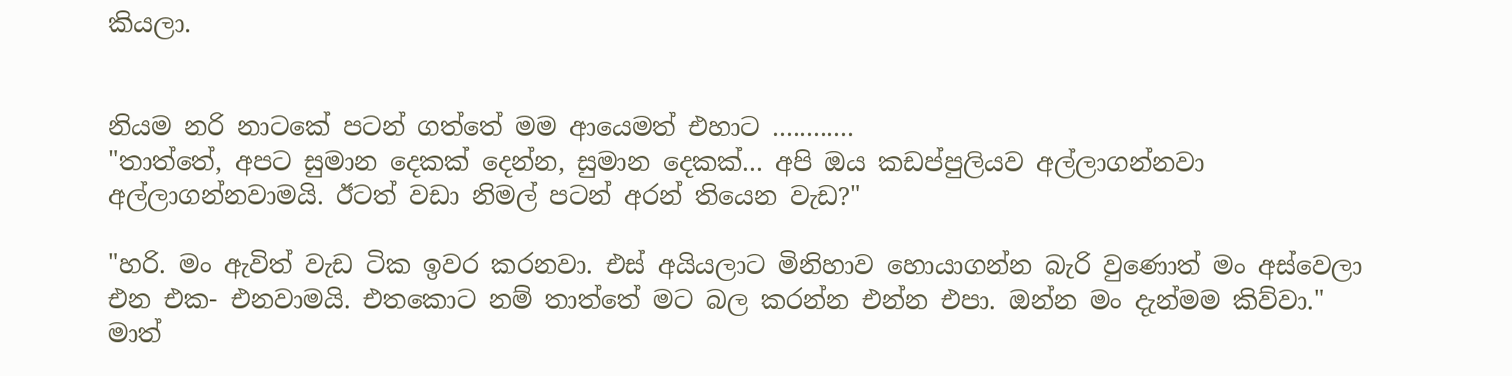කියලා.


නියම නරි නාටකේ පටන් ගත්තේ මම ආයෙමත් එහාට ............
"තාත්තේ, අපට සුමාන දෙකක් දෙන්න, සුමාන දෙකක්... අපි ඔය කඩප්පුලියව අල්ලාගන්නවා අල්ලාගන්නවාමයි. ඊටත් වඩා නිමල් පටන් අරන් තියෙන වැඩ?"

"හරි. මං ඇවිත් වැඩ ටික ඉවර කරනවා. එස් අයියලාට මිනිහාව හොයාගන්න බැරි වුණොත් මං අස්වෙලා එන එක- එනවාමයි. එතකොට නම් තාත්තේ මට බල කරන්න එන්න එපා. ඔන්න මං දැන්මම කිව්වා." මාත්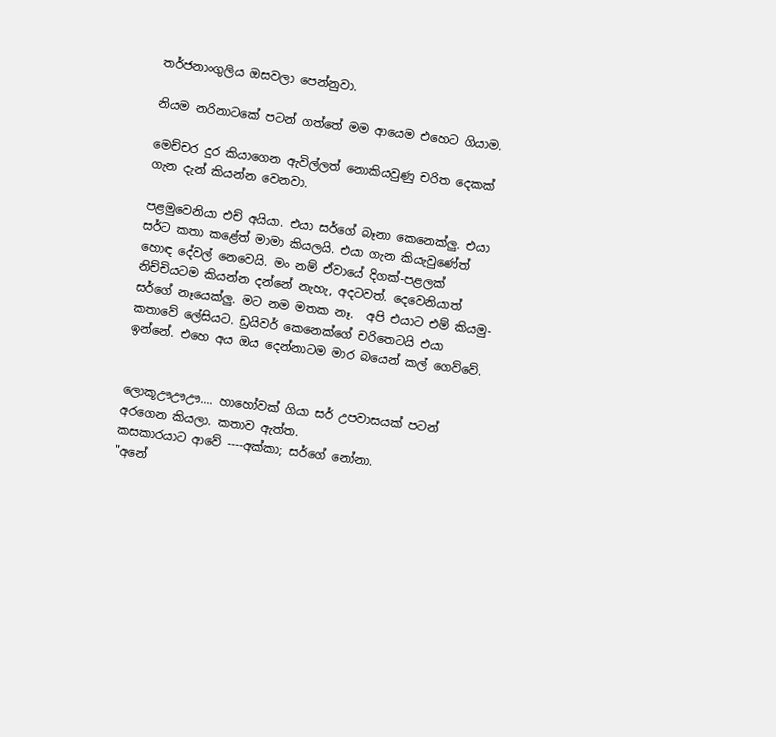තර්ජනාංගුලිය ඔසවලා පෙන්නුවා.

නියම නරිනාටකේ පටන් ගත්තේ මම ආයෙම එහෙට ගියාම.

මෙච්චර දුර කියාගෙන ඇවිල්ලත් නොකියවුණු චරිත දෙකක් ගැන දැන් කියන්න වෙනවා.

පළමුවෙනියා එච් අයියා. එයා සර්ගේ බෑනා කෙනෙක්ලු. එයා සර්ට කතා කළේත් මාමා කියලයි. එයා ගැන කියැවුණේත් හොඳ දේවල් නෙවෙයි. මං නම් ඒවායේ දිගක්-පළලක් නිච්චියටම කියන්න දන්නේ නැහැ, අදටවත්. දෙවෙනියාත් සර්ගේ නෑයෙක්ලු. මට නම මතක නෑ.  අපි එයාට එම් කියමු- කතාවේ ලේසියට. ඩ්‍රයිවර් කෙනෙක්ගේ චරිතෙටයි එයා ඉන්නේ. එහෙ අය ඔය දෙන්නාටම මාර බයෙන් කල් ගෙව්වේ.


ලොකූඌඌඌ.... හාහෝවක් ගියා සර් උපවාසයක් පටන් අරගෙන කියලා. කතාව ඇත්ත.
කසකාරයාට ආවේ ----අක්කා; සර්ගේ නෝනා.
"අනේ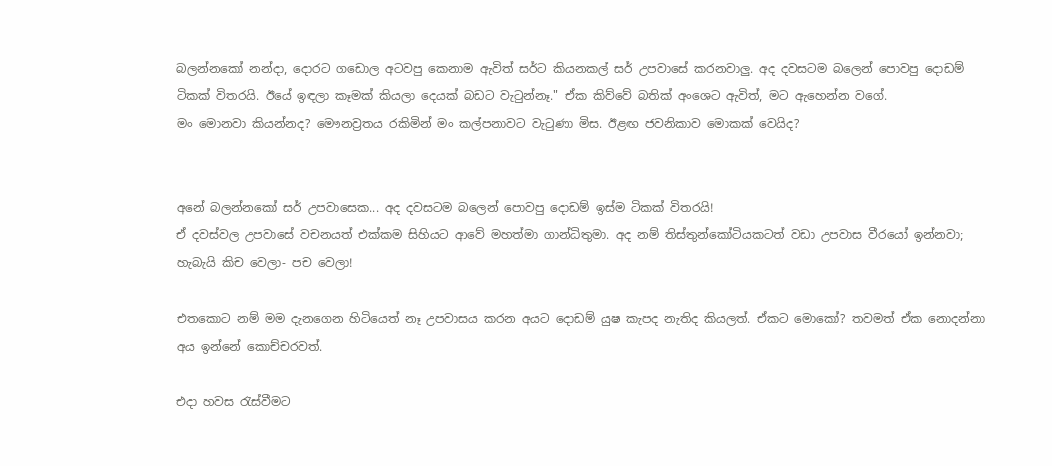බලන්නකෝ නන්දා, දොරට ගඩොල අටවපු කෙනාම ඇවිත් සර්ට කියනකල් සර් උපවාසේ කරනවාලු. අද දවසටම බලෙන් පොවපු දොඩම් ටිකක් විතරයි. ඊයේ ඉඳලා කෑමක් කියලා දෙයක් බඩට වැටුන්නෑ." ඒක කිව්වේ බතික් අංශෙට ඇවිත්, මට ඇහෙන්න වගේ.
මං මොනවා කියන්නද? මෞනව්‍රතය රකිමින් මං කල්පනාවට වැටුණා මිස. ඊළඟ ජවනිකාව මොකක් වෙයිද?


අනේ බලන්නකෝ සර් උපවාසෙක... අද දවසටම බලෙන් පොවපු දොඩම් ඉස්ම ටිකක් විතරයි!
ඒ දවස්වල උපවාසේ වචනයත් එක්කම සිහියට ආවේ මහත්මා ගාන්ධිතුමා. අද නම් තිස්තුන්කෝටියකටත් වඩා උපවාස වීරයෝ ඉන්නවා; හැබැයි කිච වෙලා- පච වෙලා!

එතකොට නම් මම දැනගෙන හිටියෙත් නෑ උපවාසය කරන අයට දොඩම් යුෂ කැපද නැතිද කියලත්. ඒකට මොකෝ? තවමත් ඒක නොදන්නා අය ඉන්නේ කොච්චරවත්.

එදා හවස රැස්වීමට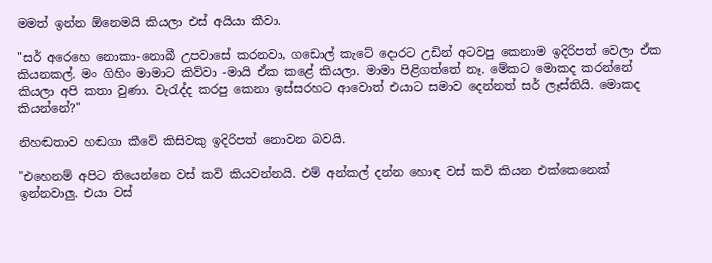මමත් ඉන්න ඕනෙමයි කියලා එස් අයියා කීවා.

"සර් අරෙහෙ නොකා-නොබී උපවාසේ කරනවා, ගඩොල් කැටේ දොරට උඩින් අටවපු කෙනාම ඉදිරිපත් වෙලා ඒක කියනකල්. මං ගිහිං මාමාට කිව්වා -මායි ඒක කළේ කියලා. මාමා පිළිගත්තේ නෑ. මේකට මොකද කරන්නේ කියලා අපි කතා වුණා. වැරැද්ද කරපු කෙනා ඉස්සරහට ආවොත් එයාට සමාව දෙන්නත් සර් ලෑස්තියි. මොකද කියන්නේ?"

නිහඬතාව හඬගා කීවේ කිසිවකු ඉදිරිපත් නොවන බවයි.

"එහෙනම් අපිට තියෙන්නෙ වස් කවි කියවන්නයි. එම් අන්කල් දන්න හොඳ වස් කවි කියන එක්කෙනෙක් ඉන්නවාලු. එයා වස්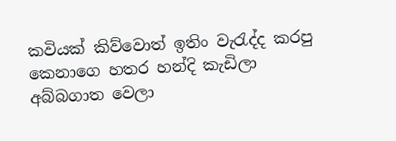කවියක් කිව්වොත් ඉතිං වැරැද්ද කරපු කෙනාගෙ හතර හන්දි කැඩිලා අබ්බගාත වෙලා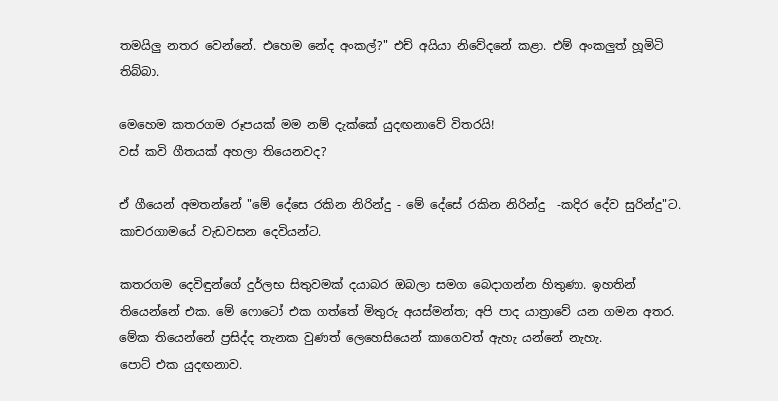තමයිලු නතර වෙන්නේ. එහෙම නේද අංකල්?" එච් අයියා නිවේදනේ කළා. එම් අංකලුත් හූමිටි තිබ්බා.

මෙහෙම කතරගම රූපයක් මම නම් දැක්කේ යුදඟනාවේ විතරයි!
වස් කවි ගීතයක් අහලා තියෙනවද?

ඒ ගීයෙන් අමතන්නේ "මේ දේසෙ රකින නිරින්දු - මේ දේසේ රකින නිරින්දු  -කදිර දේව සුරින්දු"ට. කාචරගාමයේ වැඩවසන දෙවියන්ට.

කතරගම දෙවිඳුන්ගේ දුර්ලභ සිතුවමක් දයාබර ඔබලා සමග බෙදාගන්න හිතුණා. ඉහතින් තියෙන්නේ එක. මේ ෆොටෝ එක ගත්තේ මිතුරු අයස්මන්ත; අපි පාද යාත්‍රාවේ යන ගමන අතර. මේක තියෙන්නේ ප්‍රසිද්ද තැනක වුණත් ලෙහෙසියෙන් කාගෙවත් ඇහැ යන්නේ නැහැ.
පොට් එක යුදඟනාව.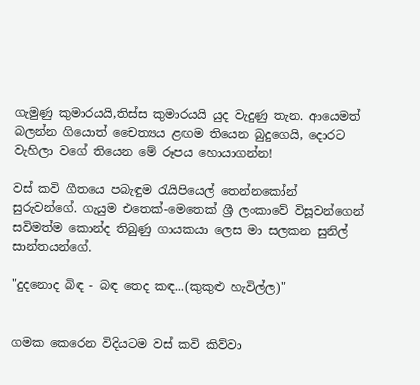ගැමුණු කුමාරයයි,තිස්ස කුමාරයයි යුද වැදුණු තැන. ආයෙමත් බලන්න ගියොත් චෛත්‍යය ළඟම තියෙන බුදුගෙයි, දොරට වැහිලා වගේ තියෙන මේ රූපය හොයාගන්න!

වස් කවි ගීතයෙ පබැඳුම රැයිපියෙල් තෙන්නකෝන් සුරුවන්ගේ. ගැයුම එතෙක්-මෙතෙක් ශ්‍රී ලංකාවේ විසූවන්ගෙන්  සවිමත්ම කොන්ද තිබුණු ගායකයා ලෙස මා සලකන සුනිල් සාන්තයන්ගේ.

"දුදනොද බිඳ - බඳ තෙද කඳ...(කුකුළු හැවිල්ල)"


ගමක කෙරෙන විදියටම වස් කවි කිව්වා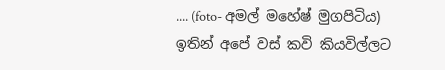.... (foto- අමල් මහේෂ් මුගපිටිය)
ඉතින් අපේ වස් කවි කියවිල්ලට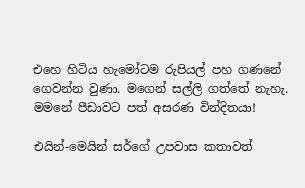එහෙ හිටිය හැමෝටම රුපියල් පහ ගණනේ ගෙවන්න වුණා. මගෙන් සල්ලි ගත්තේ නැහැ. මමනේ පීඩාවට පත් අසරණ වින්දිතයා!

එයින්-මෙයින් සර්ගේ උපවාස කතාවත්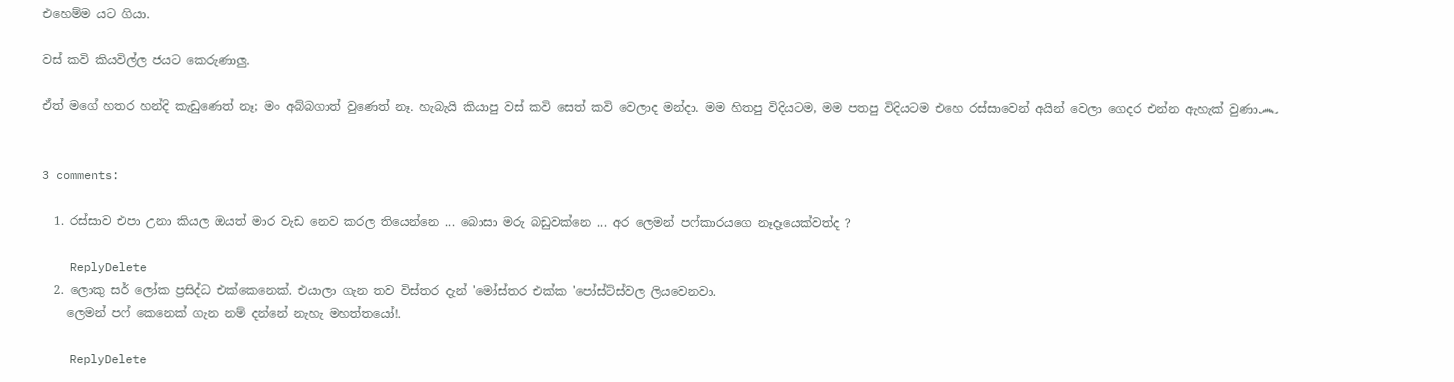එහෙම්ම යට ගියා.

වස් කවි කියවිල්ල ජයට කෙරුණාලු.

ඒත් මගේ හතර හන්දි කැඩුණෙත් නෑ; මං අබ්බගාත් වුණෙත් නෑ. හැබැයි කියාපු වස් කවි සෙත් කවි වෙලාද මන්දා. මම හිතපු විදියටම, මම පතපු විදියටම එහෙ රස්සාවෙන් අයින් වෙලා ගෙදර එන්න ඇහැක් වුණා෴


3 comments:

  1. රස්සාව එපා උනා කියල ඔයත් මාර වැඩ නෙව කරල තියෙන්නෙ ... බොසා මරු බඩුවක්නෙ ... අර ලෙමන් පෆ්කාරයගෙ නෑදෑයෙක්වත්ද ?

    ReplyDelete
  2. ලොකු සර් ලෝක ප්‍රසිද්ධ එක්කෙනෙක්. එයාලා ගැන තව විස්තර දැන් 'මෝස්‌තර එක්ක 'පෝස්ට්ස්වල ලියවෙනවා.
    ලෙමන් පෆ් කෙනෙක් ගැන නම් දන්නේ නැහැ මහත්තයෝ!.

    ReplyDelete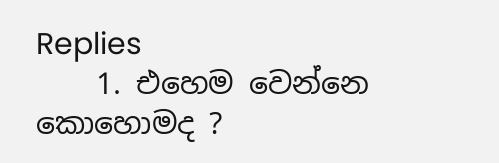Replies
    1. එහෙම වෙන්නෙ කොහොමද ?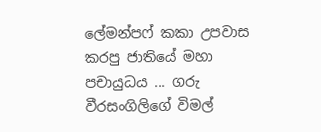ලේමන්පෆ් කකා උපවාස කරපු ජාතියේ මහා පචායුධය ... ගරු වීරසංගිලිගේ විමල්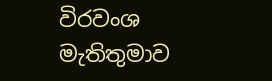විරවංශ මැතිතුමාව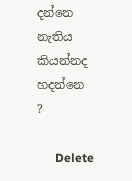දන්නෙ නැතිය කියන්නද හදන්නෙ ?

      Delete